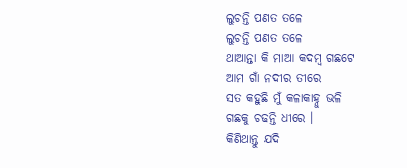ଲୁଚନ୍ତି ପଣତ ତଳେ
ଲୁଚନ୍ତି ପଣତ ତଳେ
ଥାଆନ୍ତା କି ମାଆ କଦମ୍ବ ଗଛଟେ
ଆମ ଗାଁ ନଦୀର ତୀରେ
ସତ କହୁଛି ମୁଁ କଳାକାହ୍ନୁ ଭଳି
ଗଛକୁ ଚଢନ୍ତି ଧୀରେ ।
କିଣିଥାନ୍ତୁ ଯଦି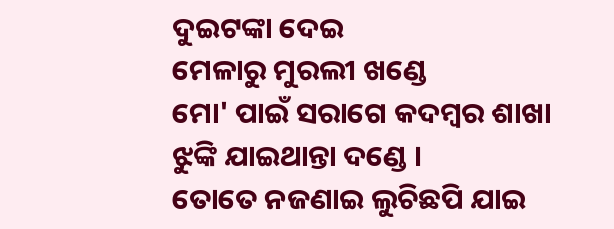ଦୁଇଟଙ୍କା ଦେଇ
ମେଳାରୁ ମୁରଲୀ ଖଣ୍ଡେ
ମୋ' ପାଇଁ ସରାଗେ କଦମ୍ବର ଶାଖା
ଝୁଙ୍କି ଯାଇଥାନ୍ତା ଦଣ୍ଡେ ।
ତୋତେ ନଜଣାଇ ଲୁଚିଛପି ଯାଇ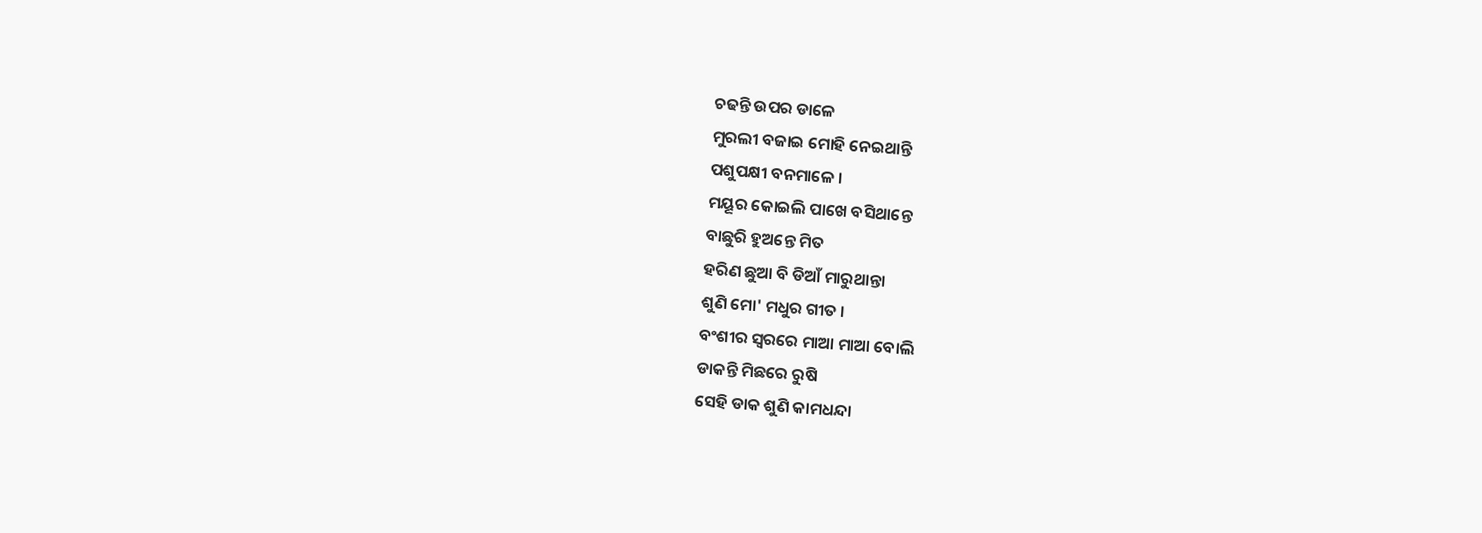ଚଢନ୍ତି ଉପର ଡାଳେ
ମୁରଲୀ ବଜାଇ ମୋହି ନେଇଥାନ୍ତି
ପଶୁପକ୍ଷୀ ବନମାଳେ ।
ମୟୂର କୋଇଲି ପାଖେ ବସିଥାନ୍ତେ
ବାଛୁରି ହୁଅନ୍ତେ ମିତ
ହରିଣ ଛୁଆ ବି ଡିଆଁ ମାରୁଥାନ୍ତା
ଶୁଣି ମୋ' ମଧୁର ଗୀତ ।
ବଂଶୀର ସ୍ବରରେ ମାଆ ମାଆ ବୋଲି
ଡାକନ୍ତି ମିଛରେ ରୁଷି
ସେହି ଡାକ ଶୁଣି କାମଧନ୍ଦା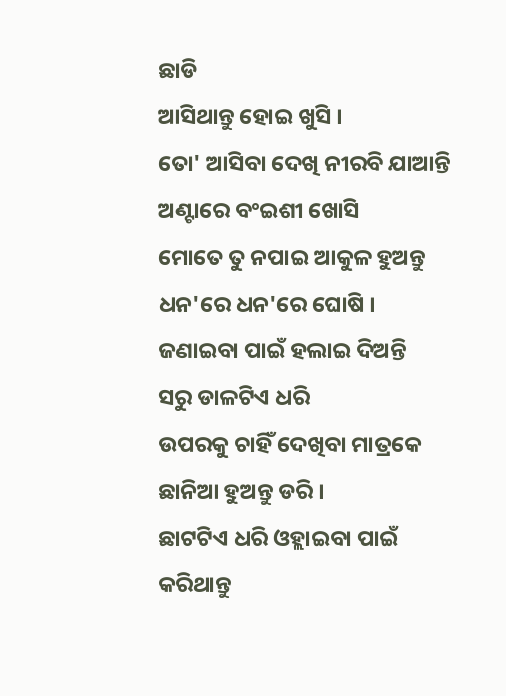ଛାଡି
ଆସିଥାନ୍ତୁ ହୋଇ ଖୁସି ।
ତୋ' ଆସିବା ଦେଖି ନୀରବି ଯାଆନ୍ତି
ଅଣ୍ଟାରେ ବଂଇଶୀ ଖୋସି
ମୋତେ ତୁ ନପାଇ ଆକୁଳ ହୁଅନ୍ତୁ
ଧନ'ରେ ଧନ'ରେ ଘୋଷି ।
ଜଣାଇବା ପାଇଁ ହଲାଇ ଦିଅନ୍ତି
ସରୁ ଡାଳଟିଏ ଧରି
ଉପରକୁ ଚାହିଁ ଦେଖିବା ମାତ୍ରକେ
ଛାନିଆ ହୁଅନ୍ତୁ ଡରି ।
ଛାଟଟିଏ ଧରି ଓହ୍ଲାଇବା ପାଇଁ
କରିଥାନ୍ତୁ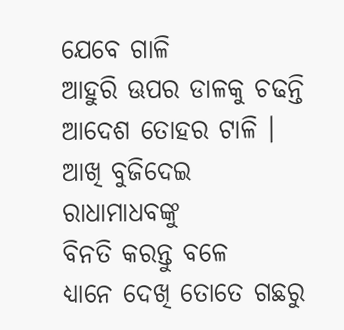ଯେବେ ଗାଳି
ଆହୁରି ଊପର ଡାଳକୁ ଚଢନ୍ତି
ଆଦେଶ ତୋହର ଟାଳି ।
ଆଖି ବୁଜିଦେଇ ରାଧାମାଧବଙ୍କୁ
ବିନତି କରନ୍ତୁ ବଳେ
ଧ୍ୟାନେ ଦେଖି ତୋତେ ଗଛରୁ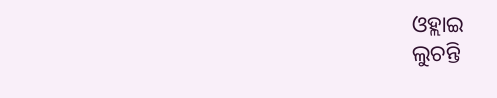ଓହ୍ଲାଇ
ଲୁଚନ୍ତି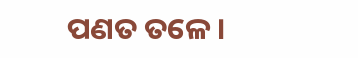ପଣତ ତଳେ ।